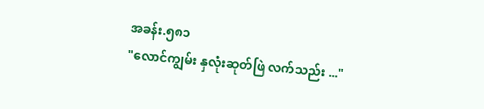အခန်း.၅၈၁
"လောင်ကျွမ်း နှလုံးဆုတ်ဖြဲ လက်သည်း ..."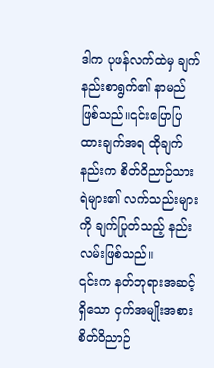ဒါက ပုဖန်လက်ထဲမှ ချက်နည်းစာရွက်၏ နာမည်ဖြစ်သည်။၎င်းပြောပြထားချက်အရ ထိုချက်နည်းက စိတ်ဝိညာဉ်သားရဲများ၏ လက်သည်းများကို ချက်ပြုတ်သည့် နည်းလမ်းဖြစ်သည်။
၎င်းက နတ်ဘုရားအဆင့်ရှိသော ငှက်အမျိုးအစား စိတ်ဝိညာဉ်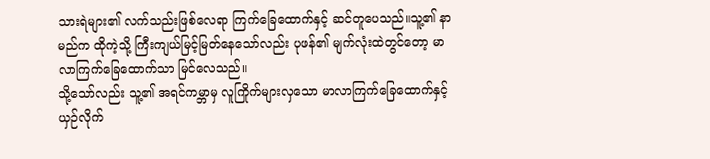သားရဲများ၏ လက်သည်းဖြစ်လေရာ ကြက်ခြေထောက်နှင့် ဆင်တူပေသည်။သူ့၏ နာမည်က ထိုကဲ့သို့ ကြီးကျယ်မြင့်မြတ်နေသော်လည်း ပုဖန်၏ မျက်လုံးထဲတွင်တော့ မာလာကြက်ခြေထောက်သာ မြင်လေသည်။
သို့သော်လည်း သူ့၏ အရင်ကမ္ဘာမှ လူကြိုက်များလှသော မာလာကြက်ခြေထောက်နှင့် ယှဉ်လိုက်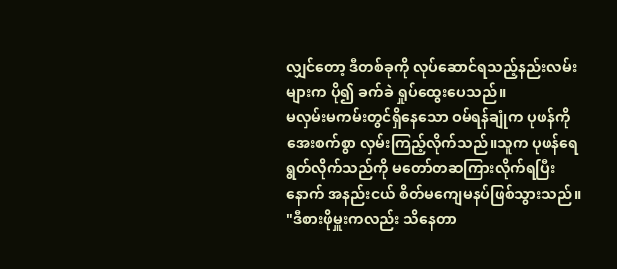လျှင်တော့ ဒီတစ်ခုကို လုပ်ဆောင်ရသည့်နည်းလမ်းများက ပို၍ ခက်ခဲ ရှုပ်ထွေးပေသည်။
မလှမ်းမကမ်းတွင်ရှိနေသော ဝမ်ရန်ချုံက ပုဖန်ကို အေးစက်စွာ လှမ်းကြည့်လိုက်သည်။သူက ပုဖန်ရေရွတ်လိုက်သည်ကို မတော်တဆကြားလိုက်ရပြီးနောက် အနည်းငယ် စိတ်မကျေမနပ်ဖြစ်သွားသည်။
"ဒီစားဖိုမှူးကလည်း သိနေတာ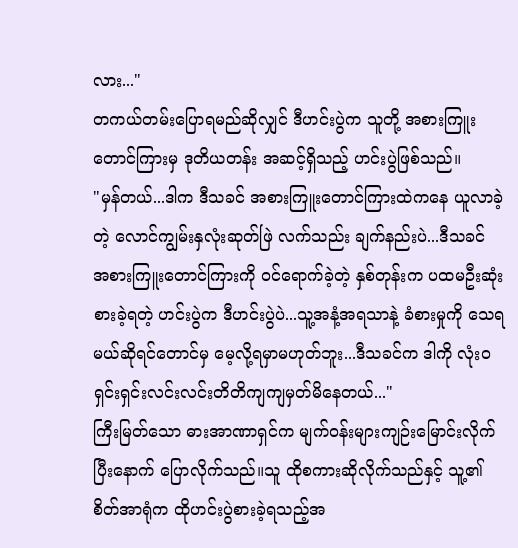လား..."
တကယ်တမ်းပြောရမည်ဆိုလျှင် ဒီဟင်းပွဲက သူတို့ အစားကြူးတောင်ကြားမှ ဒုတိယတန်း အဆင့်ရှိသည့် ဟင်းပွဲဖြစ်သည်။
"မှန်တယ်...ဒါက ဒီသခင် အစားကြူးတောင်ကြားထဲကနေ ယူလာခဲ့တဲ့ လောင်ကျွမ်းနှလုံးဆုတ်ဖြဲ လက်သည်း ချက်နည်းပဲ...ဒီသခင် အစားကြူးတောင်ကြားကို ဝင်ရောက်ခဲ့တဲ့ နှစ်တုန်းက ပထမဦးဆုံးစားခဲ့ရတဲ့ ဟင်းပွဲက ဒီဟင်းပွဲပဲ...သူ့အနံ့အရသာနဲ့ ခံစားမှုကို သေရမယ်ဆိုရင်တောင်မှ မေ့လို့ရမှာမဟုတ်ဘူး...ဒီသခင်က ဒါကို လုံးဝ ရှင်းရှင်းလင်းလင်းတိတိကျကျမှတ်မိနေတယ်..."
ကြီးမြတ်သော ဓားအာဏာရှင်က မျက်ဝန်းများကျဉ်းမြောင်းလိုက်ပြီးနောက် ပြောလိုက်သည်။သူ ထိုစကားဆိုလိုက်သည်နှင့် သူ့၏ စိတ်အာရုံက ထိုဟင်းပွဲစားခဲ့ရသည့်အ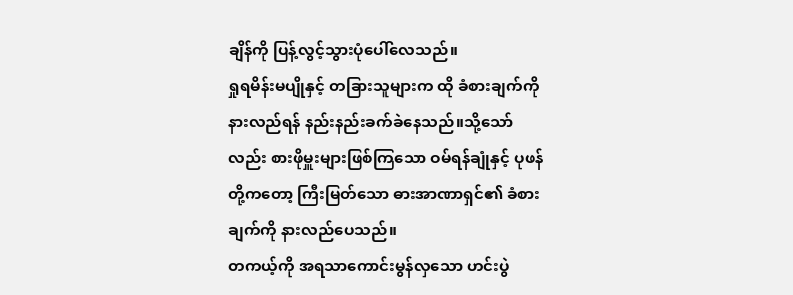ချိန်ကို ပြန့်လွင့်သွားပုံပေါ်လေသည်။
ရှုရမိန်းမပျိုနှင့် တခြားသူများက ထို ခံစားချက်ကို နားလည်ရန် နည်းနည်းခက်ခဲနေသည်။သို့သော်လည်း စားဖိုမှူးများဖြစ်ကြသော ဝမ်ရန်ချုံနှင့် ပုဖန်တို့ကတော့ ကြီးမြတ်သော ဓားအာဏာရှင်၏ ခံစားချက်ကို နားလည်ပေသည်။
တကယ့်ကို အရသာကောင်းမွန်လှသော ဟင်းပွဲ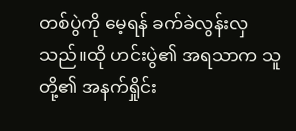တစ်ပွဲကို မေ့ရန် ခက်ခဲလွန်းလှသည်။ထို ဟင်းပွဲ၏ အရသာက သူတို့၏ အနက်ရှိုင်း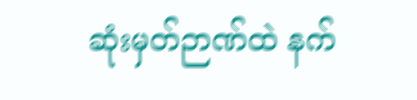ဆုံးမှတ်ဉာဏ်ထဲ နက်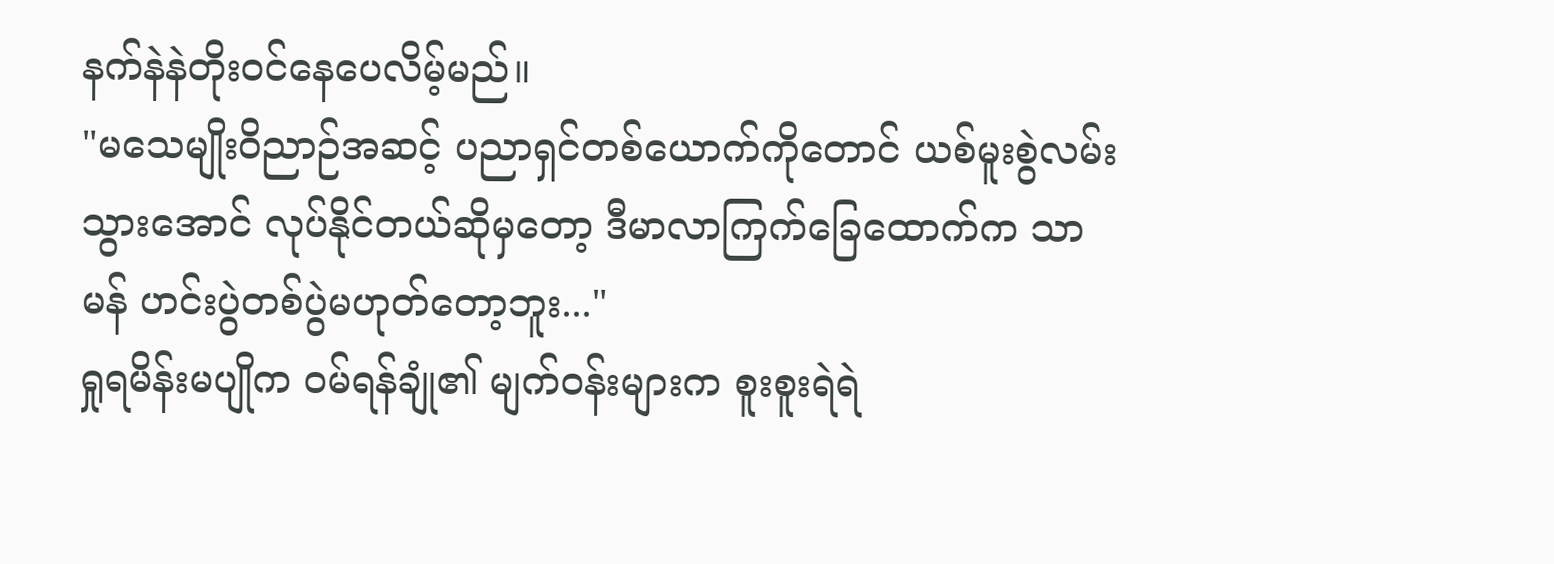နက်နဲနဲတိုးဝင်နေပေလိမ့်မည်။
"မသေမျိုးဝိညာဉ်အဆင့် ပညာရှင်တစ်ယောက်ကိုတောင် ယစ်မူးစွဲလမ်းသွားအောင် လုပ်နိုင်တယ်ဆိုမှတော့ ဒီမာလာကြက်ခြေထောက်က သာမန် ဟင်းပွဲတစ်ပွဲမဟုတ်တော့ဘူး..."
ရှုရမိန်းမပျိုက ဝမ်ရန်ချုံ၏ မျက်ဝန်းများက စူးစူးရဲရဲ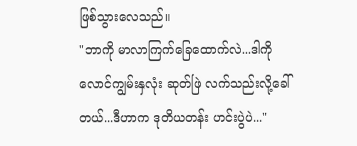ဖြစ်သွားလေသည်။
"ဘာကို မာလာကြက်ခြေထောက်လဲ...ဒါကို လောင်ကျွမ်းနှလုံး ဆုတ်ဖြဲ လက်သည်းလို့ခေါ်တယ်...ဒီဟာက ဒုတိယတန်း ဟင်းပွဲပဲ..."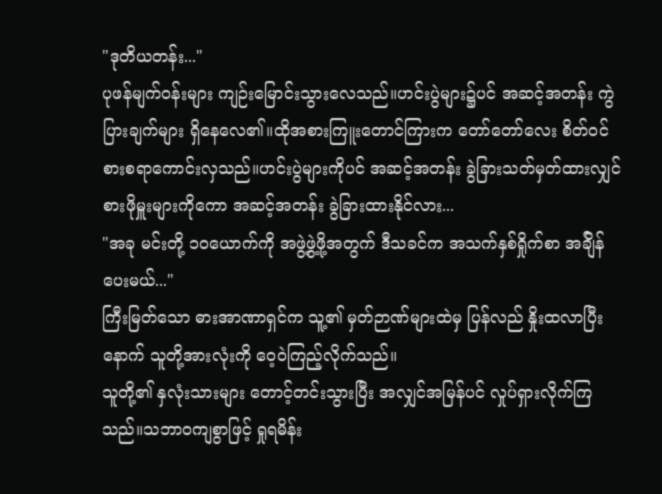"ဒုတိယတန်း..."
ပုဖန်မျက်ဝန်းများ ကျဉ်းမြောင်းသွားလေသည်။ဟင်းပွဲများ၌ပင် အဆင့်အတန်း ကွဲပြားချက်များ ရှိနေလေ၏။ထိုအစားကြူးတောင်ကြားက တော်တော်လေး စိတ်ဝင်စားစရာကောင်းလှသည်။ဟင်းပွဲများကိုပင် အဆင့်အတန်း ခွဲခြားသတ်မှတ်ထားလျှင် စားဖိုမှူးများကိုကော အဆင့်အတန်း ခွဲခြားထားနိုင်လား...
"အခု မင်းတို့ ၁၀ယောက်ကို အဖွဲ့ဖွဲ့ဖို့အတွက် ဒီသခင်က အသက်နှစ်ရှိုက်စာ အခ်ျိန်ပေးမယ်..."
ကြီးမြတ်သော ဓားအာဏာရှင်က သူ့၏ မှတ်ဉာဏ်များထဲမှ ပြန်လည် နှိုးထလာပြီးနောက် သူတို့အားလုံးကို ဝေ့ဝဲကြည့်လိုက်သည်။
သူတို့၏ နှလုံးသားများ တောင့်တင်းသွားပြီး အလျှင်အမြန်ပင် လှုပ်ရှားလိုက်ကြသည်။သဘာဝကျစွာဖြင့် ရှုရမိန်း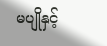မပျိုနှင့်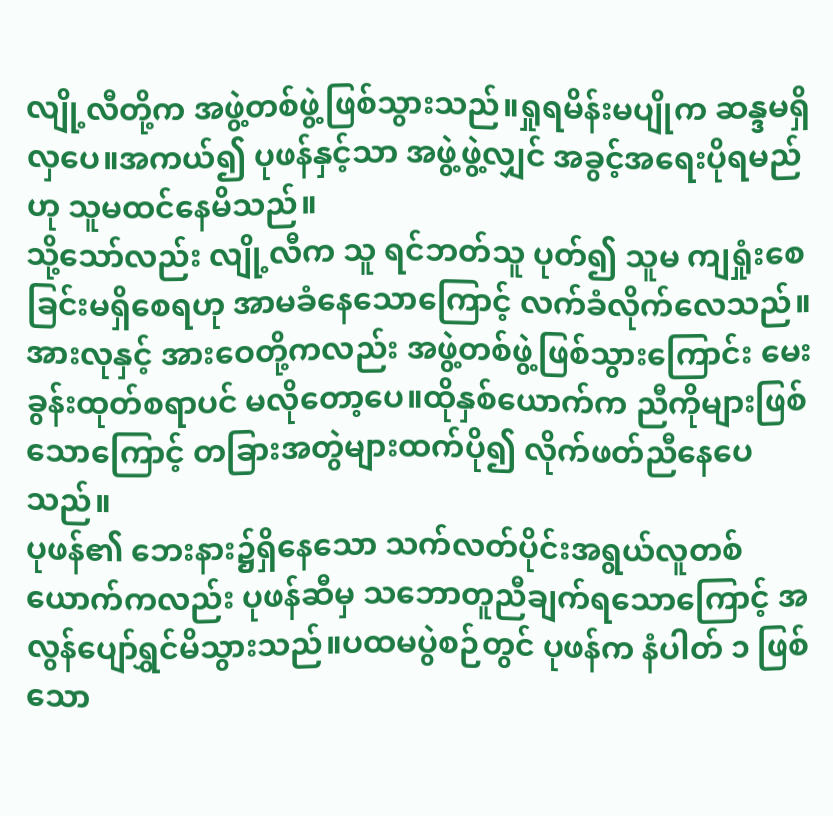လျို့လီတို့က အဖွဲ့တစ်ဖွဲ့ဖြစ်သွားသည်။ရှုရမိန်းမပျိုက ဆန္ဒမရှိလှပေ။အကယ်၍ ပုဖန်နှင့်သာ အဖွဲ့ဖွဲ့လျှင် အခွင့်အရေးပိုရမည်ဟု သူမထင်နေမိသည်။
သို့သော်လည်း လျို့လီက သူ ရင်ဘတ်သူ ပုတ်၍ သူမ ကျရှုံးစေခြင်းမရှိစေရဟု အာမခံနေသောကြောင့် လက်ခံလိုက်လေသည်။အားလုနှင့် အားဝေတို့ကလည်း အဖွဲ့တစ်ဖွဲ့ဖြစ်သွားကြောင်း မေးခွန်းထုတ်စရာပင် မလိုတော့ပေ။ထိုနှစ်ယောက်က ညီကိုများဖြစ်သောကြောင့် တခြားအတွဲများထက်ပို၍ လိုက်ဖတ်ညီနေပေသည်။
ပုဖန်၏ ဘေးနား၌ရှိနေသော သက်လတ်ပိုင်းအရွယ်လူတစ်ယောက်ကလည်း ပုဖန်ဆီမှ သဘောတူညီချက်ရသောကြောင့် အလွန်ပျော်ရွှင်မိသွားသည်။ပထမပွဲစဉ်တွင် ပုဖန်က နံပါတ် ၁ ဖြစ်သော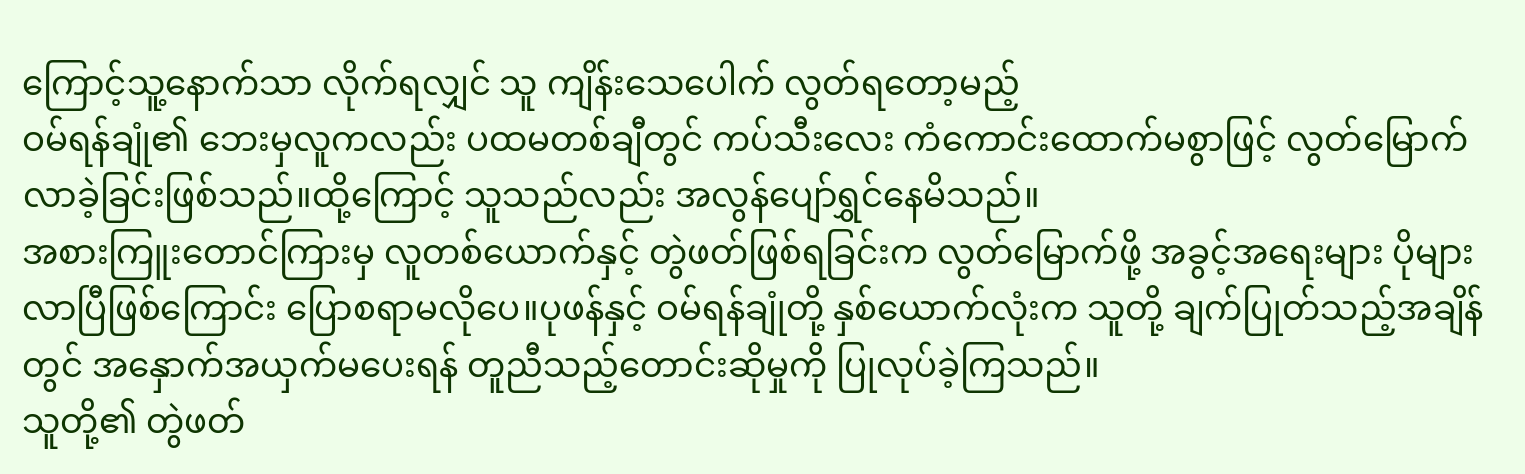ကြောင့်သူ့နောက်သာ လိုက်ရလျှင် သူ ကျိန်းသေပေါက် လွတ်ရတော့မည့်
ဝမ်ရန်ချုံ၏ ဘေးမှလူကလည်း ပထမတစ်ချီတွင် ကပ်သီးလေး ကံကောင်းထောက်မစွာဖြင့် လွတ်မြောက်လာခဲ့ခြင်းဖြစ်သည်။ထို့ကြောင့် သူသည်လည်း အလွန်ပျော်ရွှင်နေမိသည်။
အစားကြူးတောင်ကြားမှ လူတစ်ယောက်နှင့် တွဲဖတ်ဖြစ်ရခြင်းက လွတ်မြောက်ဖို့ အခွင့်အရေးများ ပိုများလာပြီဖြစ်ကြောင်း ပြောစရာမလိုပေ။ပုဖန်နှင့် ဝမ်ရန်ချုံတို့ နှစ်ယောက်လုံးက သူတို့ ချက်ပြုတ်သည့်အချိန်တွင် အနှောက်အယှက်မပေးရန် တူညီသည့်တောင်းဆိုမှုကို ပြုလုပ်ခဲ့ကြသည်။
သူတို့၏ တွဲဖတ်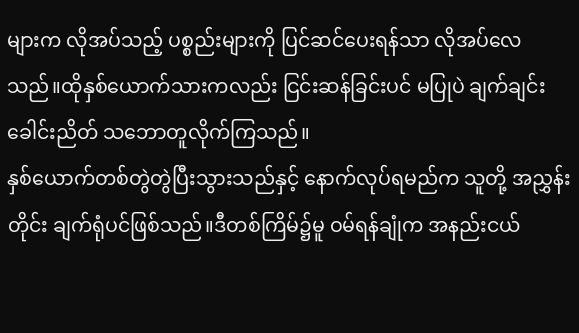များက လိုအပ်သည့် ပစ္စည်းများကို ပြင်ဆင်ပေးရန်သာ လိုအပ်လေသည်။ထိုနှစ်ယောက်သားကလည်း ငြင်းဆန်ခြင်းပင် မပြုပဲ ချက်ချင်း ခေါင်းညိတ် သဘောတူလိုက်ကြသည်။
နှစ်ယောက်တစ်တွဲတွဲပြီးသွားသည်နှင့် နောက်လုပ်ရမည်က သူတို့ အညွှန်းတိုင်း ချက်ရုံပင်ဖြစ်သည်။ဒီတစ်ကြိမ်၌မူ ဝမ်ရန်ချုံက အနည်းငယ်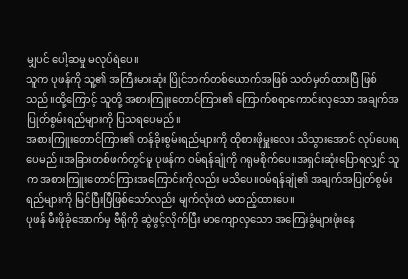မျှပင် ပေါ့ဆမှု မလုပ်ရဲပေ။
သူက ပုဖန်ကို သူ့၏ အကြီးမားဆုံး ပြိုင်ဘက်တစ်ယောက်အဖြစ် သတ်မှတ်ထားပြီ ဖြစ်သည်။ထို့ကြောင့် သူတို့ အစားကြူးတောင်ကြား၏ ကြောက်စရာကောင်းလှသော အချက်အပြုတ်စွမ်းရည်များကို ပြသရပေမည်။
အစားကြူးတောင်ကြား၏ တန်ခိုးစွမ်းရည်များကို ထိုစားဖိုမှူးလေး သိသွားအောင် လုပ်ပေးရပေမည်။အခြားတစ်ဖက်တွင်မူ ပုဖန်က ဝမ်ရန်ချုံကို ဂရုမစိုက်ပေ။အရှင်းဆုံးပြောရလျှင် သူက အစားကြူးတောင်ကြားအကြောင်းကိုလည်း မသိပေ။ဝမ်ရန်ချုံ၏ အချက်အပြုတ်စွမ်းရည်များကို မြင်ပြီးပြီဖြစ်သော်လည်း မျက်လုံးထဲ မထည့်ထားပေ။
ပုဖန် မီးဖိုခုံအောက်မှ ဗီရိုကို ဆွဲဖွင့်လိုက်ပြီး မာကျောလှသော အကြေးခွံများဖုံးနေ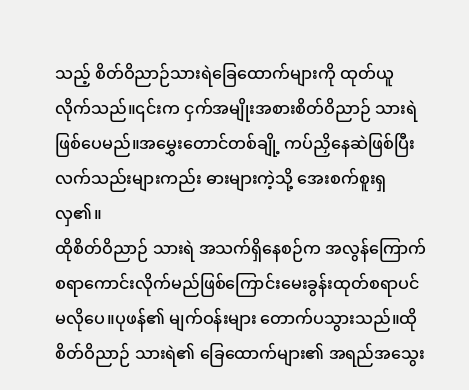သည့် စိတ်ဝိညာဉ်သားရဲခြေထောက်များကို ထုတ်ယူလိုက်သည်။၎င်းက ငှက်အမျိုးအစားစိတ်ဝိညာဉ် သားရဲဖြစ်ပေမည်။အမွှေးတောင်တစ်ချို့ ကပ်ညှိနေဆဲဖြစ်ပြီး လက်သည်းများကည်း ဓားများကဲ့သို့ အေးစက်စူးရှလှ၏။
ထိုစိတ်ဝိညာဉ် သားရဲ အသက်ရှိနေစဉ်က အလွန်ကြောက်စရာကောင်းလိုက်မည်ဖြစ်ကြောင်းမေးခွန်းထုတ်စရာပင် မလိုပေ။ပုဖန်၏ မျက်ဝန်းများ တောက်ပသွားသည်။ထိုစိတ်ဝိညာဉ် သားရဲ၏ ခြေထောက်များ၏ အရည်အသွေး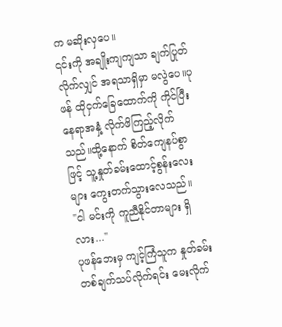က မဆိုးလှပေ။
၎င်းကို အချိုးကျကျသာ ချက်ပြုတ်လိုက်လျှင် အရသာရှိမှာ မလွဲပေ။ပုဖန် ထိုငှက်ခြေထောက်ကို ကိုင်ပြီးနေရာအနှံ့ လိုက်ဖိကြည့်လိုက်သည်။ထို့နောက် စိတ်ကျေနပ်စွာဖြင့် သူ့နှုတ်ခမ်းထောင့်စွန်းလေးများ ကွေးတက်သွားလေသည်။
"ငါ မင်းကို ကူညီနိုင်တာများ ရှိလား..."
ပုဖန်ဘေးမှ ကျင့်ကြံသူက နှုတ်ခမ်းတစ်ချက်သပ်လိုက်ရင်း မေးလိုက်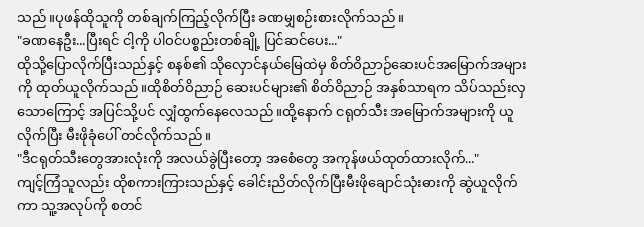သည်။ပုဖန်ထိုသူကို တစ်ချက်ကြည့်လိုက်ပြီး ခဏမျှစဉ်းစားလိုက်သည်။
"ခဏနေဦး...ပြီးရင် ငါ့ကို ပါဝင်ပစ္စည်းတစ်ချို့ ပြင်ဆင်ပေး..."
ထိုသို့ပြောလိုက်ပြီးသည်နှင့် စနစ်၏ သိုလှောင်နယ်မြေထဲမှ စိတ်ဝိညာဉ်ဆေးပင်အမြောက်အများကို ထုတ်ယူလိုက်သည်။ထိုစိတ်ဝိညာဉ် ဆေးပင်များ၏ စိတ်ဝိညာဉ် အနှစ်သာရက သိပ်သည်းလှသောကြောင့် အပြင်သို့ပင် လျှံထွက်နေလေသည်။ထို့နောက် ငရုတ်သီး အမြောက်အများကို ယူလိုက်ပြီး မီးဖိုခုံပေါ် တင်လိုက်သည်။
"ဒီငရုတ်သီးတွေအားလုံးကို အလယ်ခွဲပြီးတော့ အစေံတွေ အကုန်ဖယ်ထုတ်ထားလိုက်..."
ကျင့်ကြံသူလည်း ထိုစကားကြားသည်နှင့် ခေါင်းညိတ်လိုက်ပြီးမီးဖိုချောင်သုံးဓားကို ဆွဲယူလိုက်ကာ သူ့အလုပ်ကို စတင်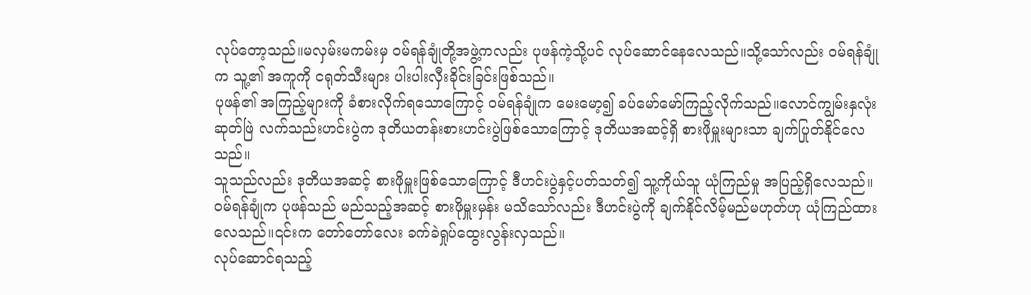လုပ်တော့သည်။မလှမ်းမကမ်းမှ ဝမ်ရန်ချုံတို့အဖွဲ့ကလည်း ပုဖန်ကဲ့သို့ပင် လုပ်ဆောင်နေလေသည်။သို့သော်လည်း ဝမ်ရန်ချုံက သူ့၏ အကူကို ငရုတ်သီးများ ပါးပါးလှီးခိုင်းခြင်းဖြစ်သည်။
ပုဖန်၏ အကြည့်များကို ခံစားလိုက်ရသောကြောင့် ဝမ်ရန်ချုံက မေးမော့၍ ခပ်မော်မော်ကြည့်လိုက်သည်။လောင်ကျွမ်းနှလုံးဆုတ်ဖြဲ လက်သည်းဟင်းပွဲက ဒုတိယတန်းစားဟင်းပွဲဖြစ်သောကြောင့် ဒုတိယအဆင့်ရှိ စားဖိုမှူးများသာ ချက်ပြုတ်နိုင်လေသည်။
သူသည်လည်း ဒုတိယအဆင့် စားဖိုမှူးဖြစ်သောကြောင့် ဒီဟင်းပွဲနှင့်ပတ်သတ်၍ သူ့ကိုယ်သူ ယုံကြည်မှု အပြည့်ရှိလေသည်။ဝမ်ရန်ချုံက ပုဖန်သည် မည်သည့်အဆင့် စားဖိုမှူးမှန်း မသိသော်လည်း ဒီဟင်းပွဲကို ချက်နိုင်လိမ့်မည်မဟုတ်ဟု ယုံကြည်ထားလေသည်။၎င်းက တော်တော်လေး ခက်ခဲရှုပ်ထွေးလွန်းလှသည်။
လုပ်ဆောင်ရသည့်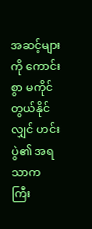အဆင့်များကို ကောင်းစွာ မကိုင်တွယ်နိုင်လျှင် ဟင်းပွဲ၏ အရသာက ကြီး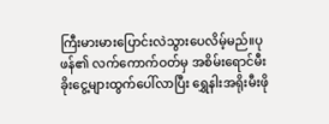ကြီးမားမားပြောင်းလဲသွားပေလိမ့်မည်။ပုဖန်၏ လက်ကောက်ဝတ်မှ အစိမ်းရောင်မီးခိုးငွေ့များထွက်ပေါ်လာပြီး ရွှေနါးအရိုးမီးဖို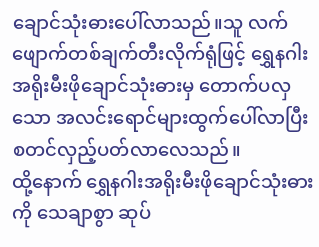ချောင်သုံးဓားပေါ်လာသည်။သူ လက်ဖျောက်တစ်ချက်တီးလိုက်ရုံဖြင့် ရွှေနဂါးအရိုးမီးဖိုချောင်သုံးဓားမှ တောက်ပလှသော အလင်းရောင်များထွက်ပေါ်လာပြီး စတင်လှည့်ပတ်လာလေသည်။
ထို့နောက် ရွှေနဂါးအရိုးမီးဖိုချောင်သုံးဓားကို သေချာစွာ ဆုပ်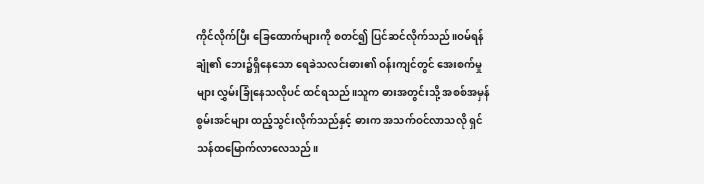ကိုင်လိုက်ပြီး ခြေထောက်များကို စတင်၍ ပြင်ဆင်လိုက်သည်။ဝမ်ရန်ချုံ၏ ဘေး၌ရှိနေသော ရေခဲသလင်းဓား၏ ဝန်းကျင်တွင် အေးစက်မှုများ လွှမ်းခြုံနေသလိုပင် ထင်ရသည်။သူက ဓားအတွင်းသို့ အစစ်အမှန်စွမ်းအင်များ ထည့်သွင်းလိုက်သည်နှင့် ဓားက အသက်ဝင်လာသလို ရှင်သန်ထမြောက်လာလေသည်။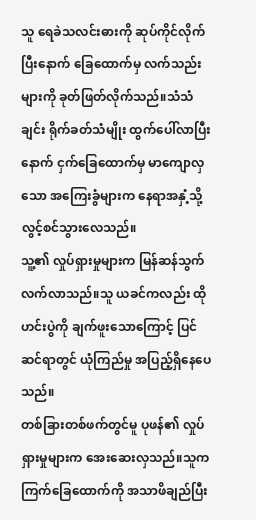သူ ရေခဲသလင်းဓားကို ဆုပ်ကိုင်လိုက်ပြီးနောက် ခြေထောက်မှ လက်သည်းများကို ခုတ်ဖြတ်လိုက်သည်။သံသံချင်း ရိုက်ခတ်သံမျိုး ထွက်ပေါ်လာပြီးနောက် ငှက်ခြေထောက်မှ မာကျောလှသော အကြေးခွံများက နေရာအနှံ့သို့ လွင့်စင်သွားလေသည်။
သူ့၏ လှုပ်ရှားမှုများက မြန်ဆန်သွက်လက်လာသည်။သူ ယခင်ကလည်း ထိုဟင်းပွဲကို ချက်ဖူးသောကြောင့် ပြင်ဆင်ရာတွင် ယုံကြည်မှု အပြည့်ရှိနေပေသည်။
တစ်ခြားတစ်ဖက်တွင်မူ ပုဖန်၏ လှုပ်ရှားမှုများက အေးဆေးလှသည်။သူက ကြက်ခြေထောက်ကို အသာဖိချည်ပြီး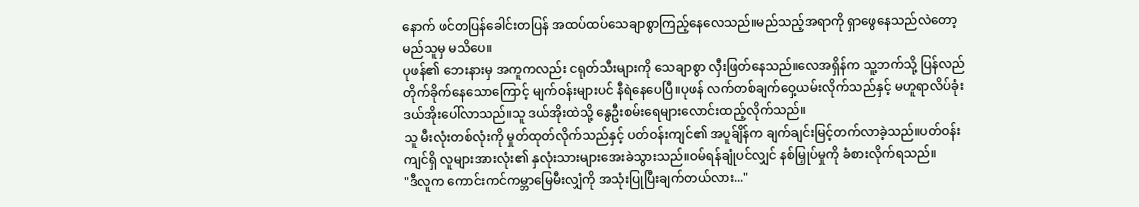နောက် ဖင်တပြန်ခေါင်းတပြန် အထပ်ထပ်သေချာစွာကြည့်နေလေသည်။မည်သည့်အရာကို ရှာဖွေနေသည်လဲတော့ မည်သူမှ မသိပေ။
ပုဖန်၏ ဘေးနားမှ အကူကလည်း ငရုတ်သီးများကို သေချာစွာ လှီးဖြတ်နေသည်။လေအရှိန်က သူ့ဘက်သို့ ပြန်လည်တိုက်ခိုက်နေသောကြောင့် မျက်ဝန်းများပင် နီရဲနေပေပြီ။ပုဖန် လက်တစ်ချက်ဝှေ့ယမ်းလိုက်သည်နှင့် မဟူရာလိပ်ခုံးဒယ်အိုးပေါ်လာသည်။သူ ဒယ်အိုးထဲသို့ နွေဦးစမ်းရေများလောင်းထည့်လိုက်သည်။
သူ မီးလုံးတစ်လုံးကို မှုတ်ထုတ်လိုက်သည်နှင့် ပတ်ဝန်းကျင်၏ အပူခ်ျိန်က ချက်ချင်းမြင့်တက်လာခဲ့သည်။ပတ်ဝန်းကျင်ရှိ လူများအားလုံး၏ နှလုံးသားများအေးခဲသွားသည်။ဝမ်ရန်ချုံပင်လျှင် နစ်မြှုပ်မှုကို ခံစားလိုက်ရသည်။
"ဒီလူက ကောင်းကင်ကမ္ဘာမြေမီးလျှံကို အသုံးပြုပြီးချက်တယ်လား..."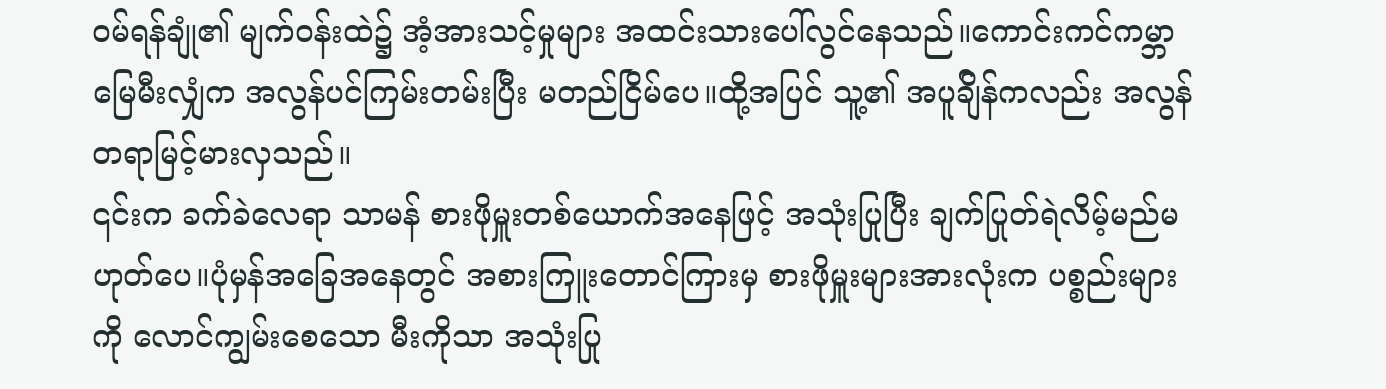ဝမ်ရန်ချုံ၏ မျက်ဝန်းထဲ၌ အံ့အားသင့်မှုများ အထင်းသားပေါ်လွင်နေသည်။ကောင်းကင်ကမ္ဘာမြေမီးလျှံက အလွန်ပင်ကြမ်းတမ်းပြီး မတည်ငြိမ်ပေ။ထို့အပြင် သူ့၏ အပူခ်ျိန်ကလည်း အလွန် တရာမြင့်မားလှသည်။
၎င်းက ခက်ခဲလေရာ သာမန် စားဖိုမှူးတစ်ယောက်အနေဖြင့် အသုံးပြုပြီး ချက်ပြုတ်ရဲလိမ့်မည်မဟုတ်ပေ။ပုံမှန်အခြေအနေတွင် အစားကြူးတောင်ကြားမှ စားဖိုမှူးများအားလုံးက ပစ္စည်းများကို လောင်ကျွမ်းစေသော မီးကိုသာ အသုံးပြု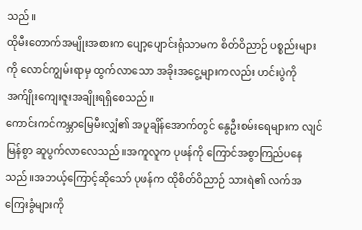သည်။
ထိုမီးတောက်အမျိုးအစားက ပျော့ပျောင်းရုံသာမက စိတ်ဝိညာဉ် ပစ္စည်းများကို လောင်ကျွမ်းရာမှ ထွက်လာသော အခိုးအငွေ့များကလည်း ဟင်းပွဲကို အက်ျိုးကျေးဇူးအချိုးရရှိစေသည်။
ကောင်းကင်ကမ္ဘာမြေမီးလျှံ၏ အပူချိန်အောက်တွင် နွေဦးစမ်းရေများက လျင်မြန်စွာ ဆူပွက်လာလေသည်။အကူလူက ပုဖန်ကို ကြောင်အစွာကြည်ပနေသည်။အဘယ့်ကြောင့်ဆိုသော် ပုဖန်က ထိုစိတ်ဝိညာဉ် သားရဲ၏ လက်အကြေးခွံများကို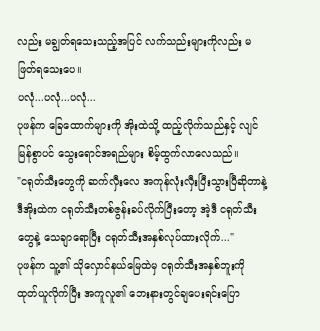လည်း မချွတ်ရသေးသည့်အပြင် လက်သည်းများကိုလည်း မဖြတ်ရသေးပေ။
ပလုံ...ပလုံ...ပလုံ...
ပုဖန်က ခြေထောက်များကို အိုးထဲသို့ ထည့်လိုက်သည်နှင့် လျင်မြန်စွာပင် သွေးရောင်အရည်များ စိမ့်ထွက်လာလေသည်။
"ငရုတ်သီးတွေကို ဆက်လှီးလေ အကုန်လုံးလှီးပြီးသွားပြီဆိုတာနဲ့ ဒီအိုးထဲက ငရုတ်သီးတစ်ဇွန်းခပ်လိုက်ပြီးတော့ အဲ့ဒီ ငရုတ်သီးတွေနဲ့ သေချာရောပြီး ငရုတ်သီးအနှစ်လုပ်ထားလိုက်..."
ပုဖန်က သူ့၏ သိုလှောင်နယ်မြေထဲမှ ငရုတ်သီးအနှစ်ဘူးကို ထုတ်ယူလိုက်ပြီး အကူလူ၏ ဘေးနားတွင်ချပေးရင်းပြော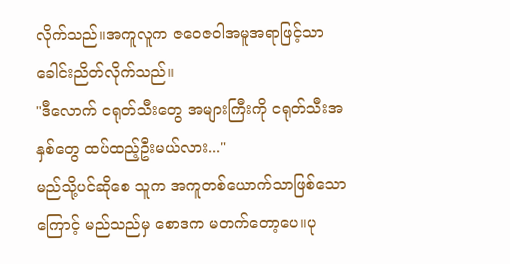လိုက်သည်။အကူလူက ဇဝေဇဝါအမူအရာဖြင့်သာခေါင်းညိတ်လိုက်သည်။
"ဒီလောက် ငရုတ်သီးတွေ အများကြီးကို ငရုတ်သီးအနှစ်တွေ ထပ်ထည့်ဦးမယ်လား..."
မည်သို့ပင်ဆိုစေ သူက အကူတစ်ယောက်သာဖြစ်သောကြောင့် မည်သည်မှ စောဒက မတက်တော့ပေ။ပု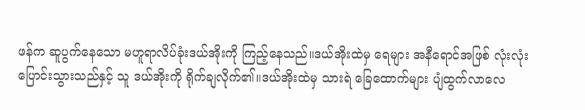ဖန်က ဆူပွက်နေသော မဟူရာလိပ်ခုံးဒယ်အိုးကို ကြည့်နေသည်။ဒယ်အိုးထဲမှ ရေများ အနီရောင်အဖြစ် လုံးလုံး ပြောင်းသွားသည်နှင့် သူ ဒယ်အိုးကို ရိုက်ချလိုက်၏။ဒယ်အိုးထဲမှ သားရဲ ခြေထောက်များ ပျံထွက်လာလေ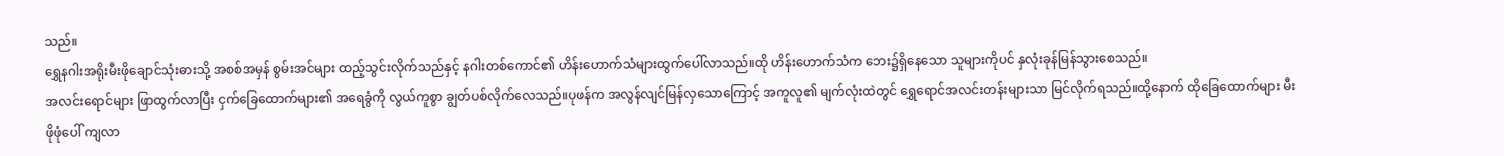သည်။
ရွှေနဂါးအရိုးမီးဖိုချောင်သုံးဓားသို့ အစစ်အမှန် စွမ်းအင်များ ထည့်သွင်းလိုက်သည်နှင့် နဂါးတစ်ကောင်၏ ဟိန်းဟောက်သံများထွက်ပေါ်လာသည်။ထို ဟိန်းဟောက်သံက ဘေး၌ရှိနေသော သူများကိုပင် နှလုံးခုန်မြန်သွားစေသည်။
အလင်းရောင်များ ဖြာထွက်လာပြီး ငှက်ခြေထောက်များ၏ အရေခွံကို လွယ်ကူစွာ ချွတ်ပစ်လိုက်လေသည်။ပုဖန်က အလွန်လျင်မြန်လှသောကြောင့် အကူလူ၏ မျက်လုံးထဲတွင် ရွှေရောင်အလင်းတန်းများသာ မြင်လိုက်ရသည်။ထို့နောက် ထိုခြေထောက်များ မီးဖိုဖုံပေါ် ကျလာ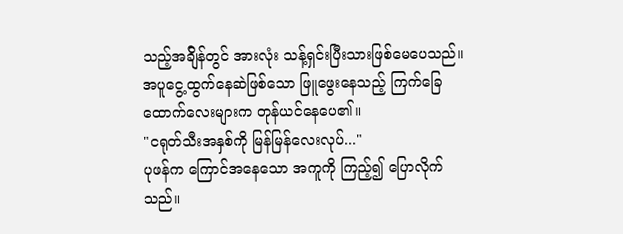သည့်အခ်ျိန်တွင် အားလုံး သန့်ရှင်းပြီးသားဖြစ်မေပေသည်။အပူငွေ့ထွက်နေဆဲဖြစ်သော ဖြူဖွေးနေသည့် ကြက်ခြေထောက်လေးများက တုန်ယင်နေပေ၏။
"ငရုတ်သီးအနှစ်ကို မြန်မြန်လေးလုပ်..."
ပုဖန်က ကြောင်အနေသော အကူကို ကြည့်၍ ပြောလိုက်သည်။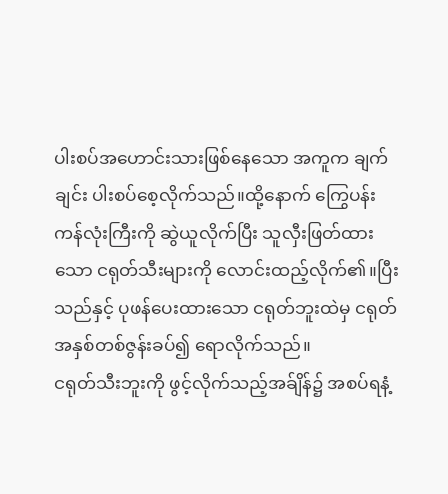ပါးစပ်အဟောင်းသားဖြစ်နေသော အကူက ချက်ချင်း ပါးစပ်စေ့လိုက်သည်။ထို့နောက် ကြွေပန်းကန်လုံးကြီးကို ဆွဲယူလိုက်ပြီး သူလှီးဖြတ်ထားသော ငရုတ်သီးများကို လောင်းထည့်လိုက်၏။ပြီးသည်နှင့် ပုဖန်ပေးထားသော ငရုတ်ဘူးထဲမှ ငရုတ်အနှစ်တစ်ဇွန်းခပ်၍ ရောလိုက်သည်။
ငရုတ်သီးဘူးကို ဖွင့်လိုက်သည့်အခ်ျိန်၌ အစပ်ရနံ့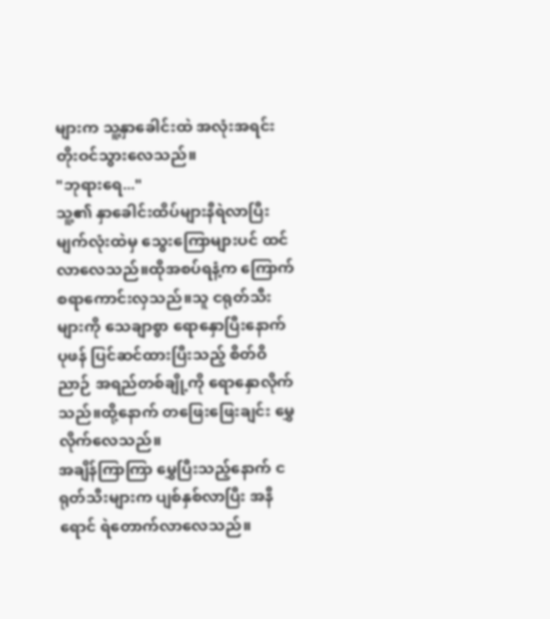များက သူ့နှာခေါင်းထဲ အလုံးအရင်း တိုးဝင်သွားလေသည်။
"ဘုရားရေ..."
သူ့၏ နှာခေါင်းထိပ်များနီရဲလာပြီး မျက်လုံးထဲမှ သွေးကြောများပင် ထင်လာလေသည်။ထိုအစပ်ရနံ့က ကြောက်စရာကောင်းလှသည်။သူ ငရုတ်သီးများကို သေချာစွာ ရောနှောပြီးနောက် ပုဖန် ပြင်ဆင်ထားပြီးသည့် စိတ်ဝိညာဉ် အရည်တစ်ချို့ကို ရောနှောလိုက်သည်။ထို့နောက် တဖြေးဖြေးချင်း မွှေလိုက်လေသည်။
အချိန်ကြာကြာ မွှေပြီးသည့်နောက် ငရုတ်သီးများက ပျစ်နှစ်လာပြီး အနီရောင် ရဲတောက်လာလေသည်။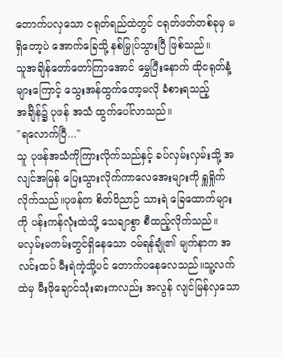တောက်ပလှသော ငရုတ်ရည်ထဲတွင် ငရုတ်ဖတ်တစ်ခုမှ မရှိတော့ပဲ အောက်ခြေသို့ နစ်မြှုပ်သွားပြီ ဖြစ်သည်။
သူအချိန်တော်တော်ကြာအောင် မွှေပြီးနောက် ထိုငရုတ်နံ့များကြောင့် သွေးအန်ထွက်တော့မလို ခံစားရသည့် အခ်ျိန်၌ ပုဖန် အသံ ထွက်ပေါ်လာသည်။
"ရလောက်ပြီ..."
သူ ပုဖန်အသံကိုကြားလိုက်သည်နှင့် ခပ်လှမ်းလှမ်းသို့ အလျင်အမြန် ပြေးသွားလိုက်ကာလေအေးများကို ရှူရှိုက်လိုက်သည်။ပုဖန်က စိတ်ဝိညာဉ် သားရဲ ခြေထောက်များကို ပန်းကန်လုံးထဲသို့ သေချာစွာ စီထည့်လိုက်သည်။
မလှမ်းမကမ်းတွင်ရှိနေသော ဝမ်ရန်ချုံ၏ မျက်နာက အလင်းထပ် မီးရဲကဲ့သို့ပင် တောက်ပနေလေသည်။သူ့လက်ထဲမှ မီးဖိုချောင်သုံးဓားကလည်း အလွန် လျင်မြန်လှသော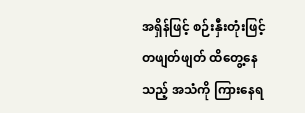အရှိန်ဖြင့် စဉ်းနှီးတုံးဖြင့် တဖျတ်ဖျတ် ထိတွေ့နေသည့် အသံကို ကြားနေရ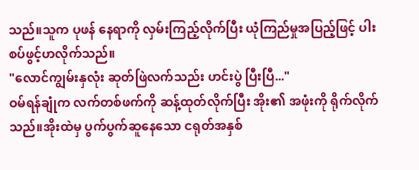သည်။သူက ပုဖန် နေရာကို လှမ်းကြည့်လိုက်ပြီး ယုံကြည်မှုအပြည့်ဖြင့် ပါးစပ်ဖွင့်ဟလိုက်သည်။
"လောင်ကျွမ်းနှလုံး ဆုတ်ဖြဲလက်သည်း ဟင်းပွဲ ပြီးပြီ..."
ဝမ်ရန်ချုံက လက်တစ်ဖက်ကို ဆန့်ထုတ်လိုက်ပြီး အိုး၏ အဖုံးကို ရိုက်လိုက်သည်။အိုးထဲမှ ပွက်ပွက်ဆူနေသော ငရုတ်အနှစ်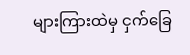များကြားထဲမှ ငှက်ခြေ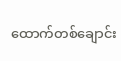ထောက်တစ်ချောင်း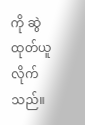ကို ဆွဲထုတ်ယူလိုက်သည်။